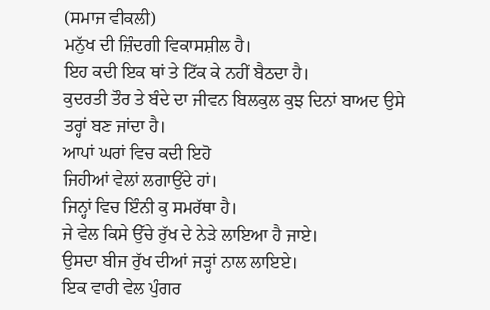(ਸਮਾਜ ਵੀਕਲੀ)
ਮਨੁੱਖ ਦੀ ਜ਼ਿੰਦਗੀ ਵਿਕਾਸਸ਼ੀਲ ਹੈ।
ਇਹ ਕਦੀ ਇਕ ਥਾਂ ਤੇ ਟਿੱਕ ਕੇ ਨਹੀਂ ਬੈਠਦਾ ਹੈ।
ਕੁਦਰਤੀ ਤੌਰ ਤੇ ਬੰਦੇ ਦਾ ਜੀਵਨ ਬਿਲਕੁਲ ਕੁਝ ਦਿਨਾਂ ਬਾਅਦ ਉਸੇ ਤਰ੍ਹਾਂ ਬਣ ਜਾਂਦਾ ਹੈ।
ਆਪਾਂ ਘਰਾਂ ਵਿਚ ਕਦੀ ਇਹੋ
ਜਿਹੀਆਂ ਵੇਲਾਂ ਲਗਾਉਂਦੇ ਹਾਂ।
ਜਿਨ੍ਹਾਂ ਵਿਚ ਇੰਨੀ ਕੁ ਸਮਰੱਥਾ ਹੈ।
ਜੇ ਵੇਲ ਕਿਸੇ ਉੱਚੇ ਰੁੱਖ ਦੇ ਨੇੜੇ ਲਾਇਆ ਹੈ ਜਾਏ।
ਉਸਦਾ ਬੀਜ ਰੁੱਖ ਦੀਆਂ ਜੜ੍ਹਾਂ ਨਾਲ ਲਾਇਏ।
ਇਕ ਵਾਰੀ ਵੇਲ ਪੁੰਗਰ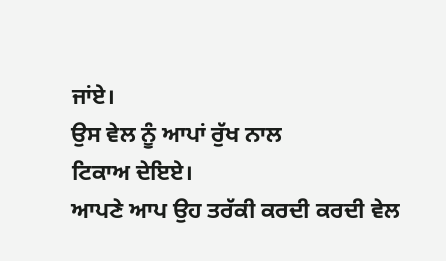ਜਾਂਏ।
ਉਸ ਵੇਲ ਨੂੰ ਆਪਾਂ ਰੁੱਖ ਨਾਲ
ਟਿਕਾਅ ਦੇਇਏ।
ਆਪਣੇ ਆਪ ਉਹ ਤਰੱਕੀ ਕਰਦੀ ਕਰਦੀ ਵੇਲ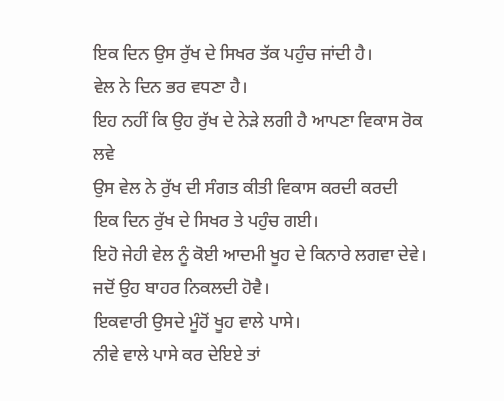ਇਕ ਦਿਨ ਉਸ ਰੁੱਖ ਦੇ ਸਿਖਰ ਤੱਕ ਪਹੁੰਚ ਜਾਂਦੀ ਹੈ।
ਵੇਲ ਨੇ ਦਿਨ ਭਰ ਵਧਣਾ ਹੈ।
ਇਹ ਨਹੀਂ ਕਿ ਉਹ ਰੁੱਖ ਦੇ ਨੇੜੇ ਲਗੀ ਹੈ ਆਪਣਾ ਵਿਕਾਸ ਰੋਕ ਲਵੇ
ਉਸ ਵੇਲ ਨੇ ਰੁੱਖ ਦੀ ਸੰਗਤ ਕੀਤੀ ਵਿਕਾਸ ਕਰਦੀ ਕਰਦੀ
ਇਕ ਦਿਨ ਰੁੱਖ ਦੇ ਸਿਖਰ ਤੇ ਪਹੁੰਚ ਗਈ।
ਇਹੋ ਜੇਹੀ ਵੇਲ ਨੂੰ ਕੋਈ ਆਦਮੀ ਖੂਹ ਦੇ ਕਿਨਾਰੇ ਲਗਵਾ ਦੇਵੇ।
ਜਦੋਂ ਉਹ ਬਾਹਰ ਨਿਕਲਦੀ ਹੋਵੈ।
ਇਕਵਾਰੀ ਉਸਦੇ ਮੂੰਹੋਂ ਖੂਹ ਵਾਲੇ ਪਾਸੇ।
ਨੀਵੇ ਵਾਲੇ ਪਾਸੇ ਕਰ ਦੇਇਏ ਤਾਂ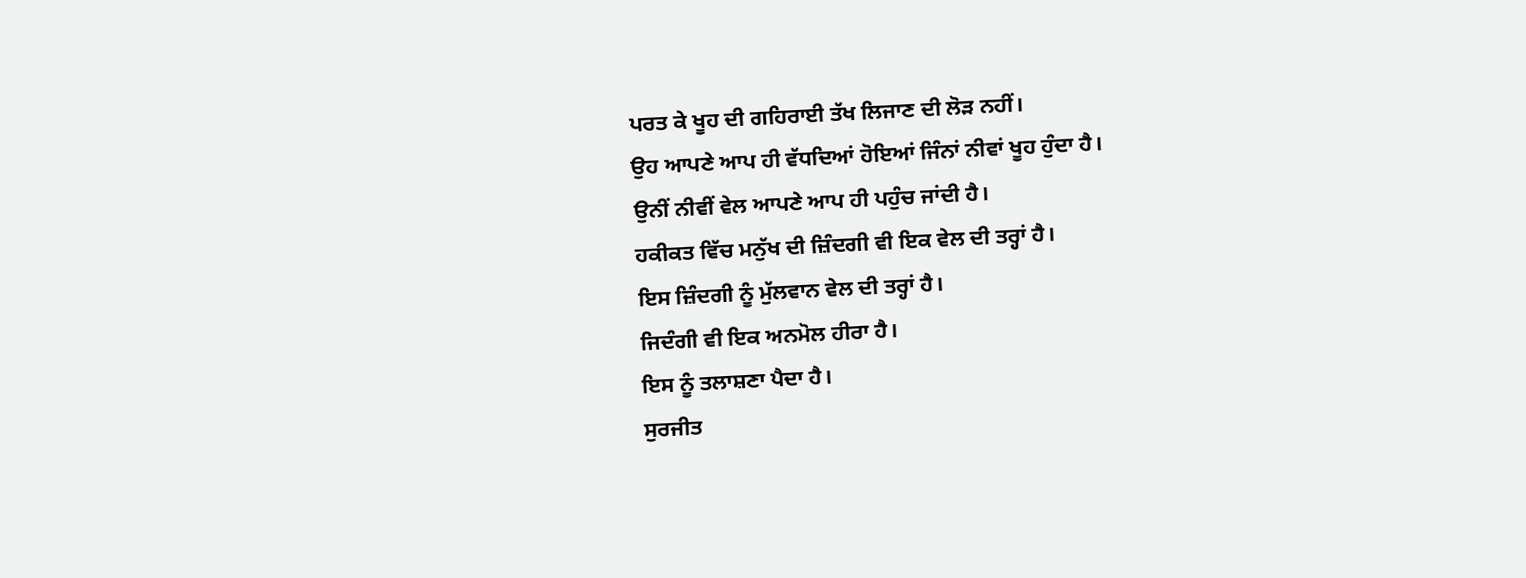ਪਰਤ ਕੇ ਖੂਹ ਦੀ ਗਹਿਰਾਈ ਤੱਖ ਲਿਜਾਣ ਦੀ ਲੋੜ ਨਹੀਂ।
ਉਹ ਆਪਣੇ ਆਪ ਹੀ ਵੱਧਦਿਆਂ ਹੋਇਆਂ ਜਿੰਨਾਂ ਨੀਵਾਂ ਖੂਹ ਹੁੰਦਾ ਹੈ।
ਉਨੀਂ ਨੀਵੀਂ ਵੇਲ ਆਪਣੇ ਆਪ ਹੀ ਪਹੁੰਚ ਜਾਂਦੀ ਹੈ।
ਹਕੀਕਤ ਵਿੱਚ ਮਨੁੱਖ ਦੀ ਜ਼ਿੰਦਗੀ ਵੀ ਇਕ ਵੇਲ ਦੀ ਤਰ੍ਹਾਂ ਹੈ।
ਇਸ ਜ਼ਿੰਦਗੀ ਨੂੰ ਮੁੱਲਵਾਨ ਵੇਲ ਦੀ ਤਰ੍ਹਾਂ ਹੈ।
ਜਿਦੰਗੀ ਵੀ ਇਕ ਅਨਮੋਲ ਹੀਰਾ ਹੈ।
ਇਸ ਨੂੰ ਤਲਾਸ਼ਣਾ ਪੈਦਾ ਹੈ।
ਸੁਰਜੀਤ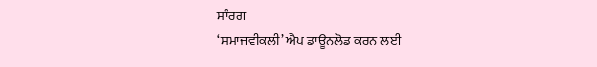ਸਾੰਰਗ
‘ਸਮਾਜਵੀਕਲੀ’ ਐਪ ਡਾਊਨਲੋਡ ਕਰਨ ਲਈ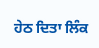ਹੇਠ ਦਿਤਾ ਲਿੰਕ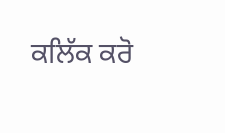ਕਲਿੱਕ ਕਰੋ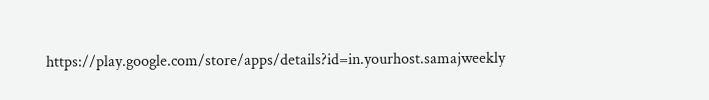https://play.google.com/store/apps/details?id=in.yourhost.samajweekly